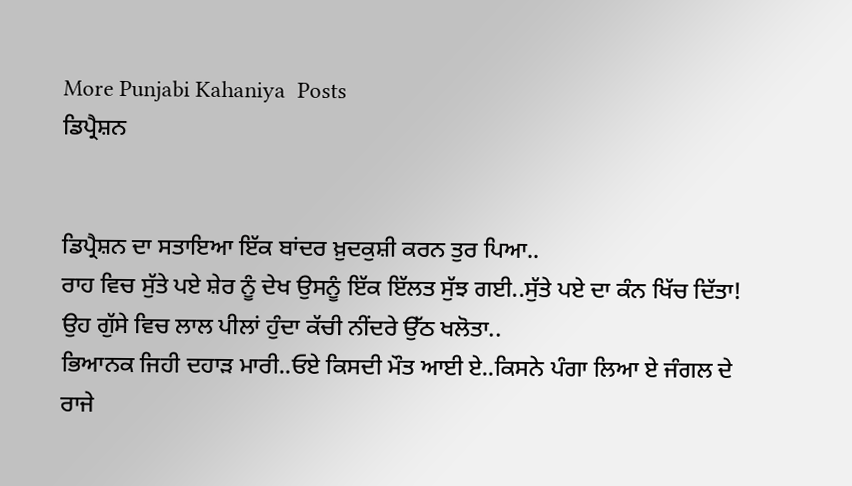More Punjabi Kahaniya  Posts
ਡਿਪ੍ਰੈਸ਼ਨ


ਡਿਪ੍ਰੈਸ਼ਨ ਦਾ ਸਤਾਇਆ ਇੱਕ ਬਾਂਦਰ ਖ਼ੁਦਕੁਸ਼ੀ ਕਰਨ ਤੁਰ ਪਿਆ..
ਰਾਹ ਵਿਚ ਸੁੱਤੇ ਪਏ ਸ਼ੇਰ ਨੂੰ ਦੇਖ ਉਸਨੂੰ ਇੱਕ ਇੱਲਤ ਸੁੱਝ ਗਈ..ਸੁੱਤੇ ਪਏ ਦਾ ਕੰਨ ਖਿੱਚ ਦਿੱਤਾ!
ਉਹ ਗੁੱਸੇ ਵਿਚ ਲਾਲ ਪੀਲਾਂ ਹੁੰਦਾ ਕੱਚੀ ਨੀਂਦਰੇ ਉੱਠ ਖਲੋਤਾ..
ਭਿਆਨਕ ਜਿਹੀ ਦਹਾੜ ਮਾਰੀ..ਓਏ ਕਿਸਦੀ ਮੌਤ ਆਈ ਏ..ਕਿਸਨੇ ਪੰਗਾ ਲਿਆ ਏ ਜੰਗਲ ਦੇ ਰਾਜੇ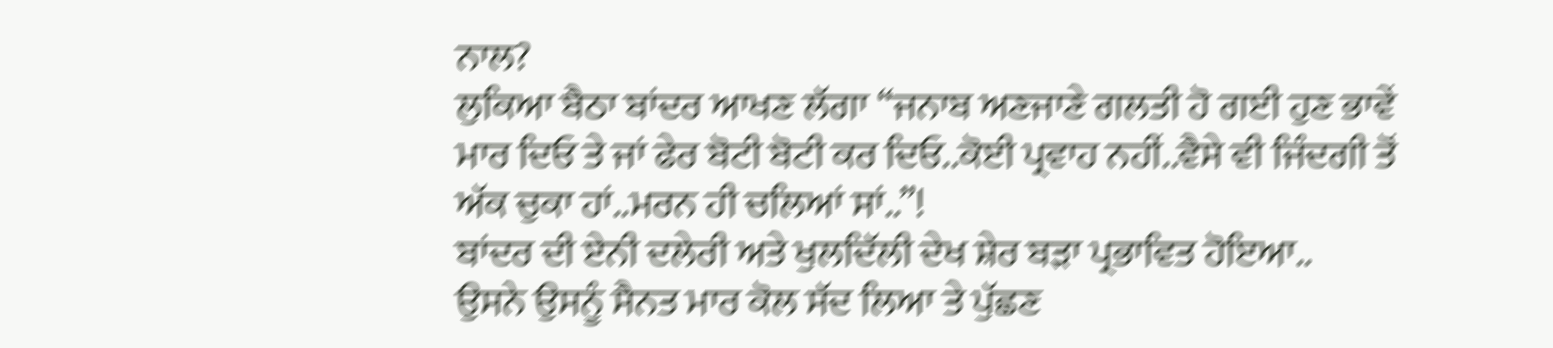ਨਾਲ?
ਲੁਕਿਆ ਬੈਠਾ ਬਾਂਦਰ ਆਖਣ ਲੱਗਾ “ਜਨਾਬ ਅਣਜਾਣੇ ਗਲਤੀ ਹੋ ਗਈ ਹੁਣ ਭਾਵੇਂ ਮਾਰ ਦਿਓ ਤੇ ਜਾਂ ਫੇਰ ਬੋਟੀ ਬੋਟੀ ਕਰ ਦਿਓ..ਕੋਈ ਪ੍ਰਵਾਹ ਨਹੀਂ..ਵੈਸੇ ਵੀ ਜਿੰਦਗੀ ਤੋਂ ਅੱਕ ਚੁਕਾ ਹਾਂ..ਮਰਨ ਹੀ ਚਲਿਆਂ ਸਾਂ..”!
ਬਾਂਦਰ ਦੀ ਏਨੀ ਦਲੇਰੀ ਅਤੇ ਖੁਲਦਿੱਲੀ ਦੇਖ ਸ਼ੇਰ ਬੜਾ ਪ੍ਰਭਾਵਿਤ ਹੋਇਆ..
ਉਸਨੇ ਉਸਨੂੰ ਸੈਨਤ ਮਾਰ ਕੋਲ ਸੱਦ ਲਿਆ ਤੇ ਪੁੱਛਣ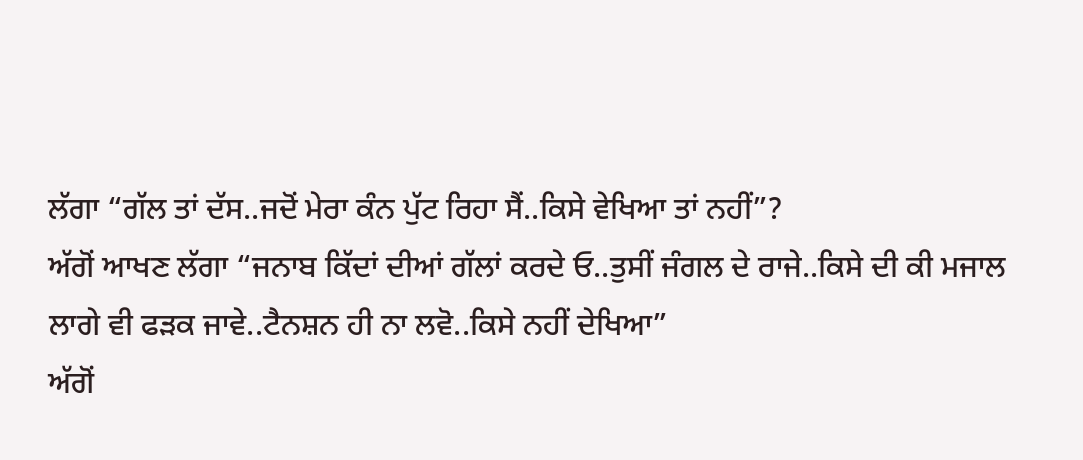ਲੱਗਾ “ਗੱਲ ਤਾਂ ਦੱਸ..ਜਦੋਂ ਮੇਰਾ ਕੰਨ ਪੁੱਟ ਰਿਹਾ ਸੈਂ..ਕਿਸੇ ਵੇਖਿਆ ਤਾਂ ਨਹੀਂ”?
ਅੱਗੋਂ ਆਖਣ ਲੱਗਾ “ਜਨਾਬ ਕਿੱਦਾਂ ਦੀਆਂ ਗੱਲਾਂ ਕਰਦੇ ਓ..ਤੁਸੀਂ ਜੰਗਲ ਦੇ ਰਾਜੇ..ਕਿਸੇ ਦੀ ਕੀ ਮਜਾਲ ਲਾਗੇ ਵੀ ਫੜਕ ਜਾਵੇ..ਟੈਨਸ਼ਨ ਹੀ ਨਾ ਲਵੋ..ਕਿਸੇ ਨਹੀਂ ਦੇਖਿਆ”
ਅੱਗੋਂ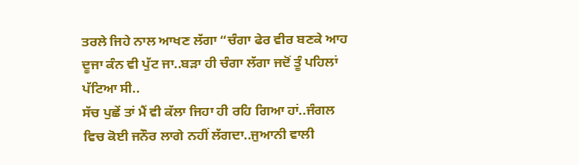ਤਰਲੇ ਜਿਹੇ ਨਾਲ ਆਖਣ ਲੱਗਾ “ਚੰਗਾ ਫੇਰ ਵੀਰ ਬਣਕੇ ਆਹ ਦੂਜਾ ਕੰਨ ਵੀ ਪੁੱਟ ਜਾ..ਬੜਾ ਹੀ ਚੰਗਾ ਲੱਗਾ ਜਦੋਂ ਤੂੰ ਪਹਿਲਾਂ ਪੱਟਿਆ ਸੀ..
ਸੱਚ ਪੁਛੇਂ ਤਾਂ ਮੈਂ ਵੀ ਕੱਲਾ ਜਿਹਾ ਹੀ ਰਹਿ ਗਿਆ ਹਾਂ..ਜੰਗਲ ਵਿਚ ਕੋਈ ਜਨੌਰ ਲਾਗੇ ਨਹੀਂ ਲੱਗਦਾ..ਜੁਆਨੀ ਵਾਲੀ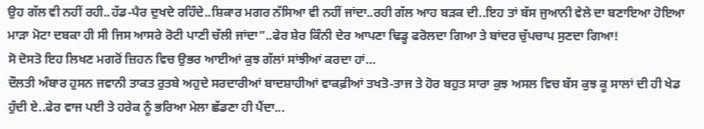ਉਹ ਗੱਲ ਵੀ ਨਹੀਂ ਰਹੀ..ਹੱਡ-ਪੈਰ ਦੁਖਦੇ ਰਹਿੰਦੇ..ਸ਼ਿਕਾਰ ਮਗਰ ਨੱਸਿਆ ਵੀ ਨਹੀਂ ਜਾਂਦਾ..ਰਹੀ ਗੱਲ ਆਹ ਬੜਕ ਦੀ..ਇਹ ਤਾਂ ਬੱਸ ਜੁਆਨੀ ਵੇਲੇ ਦਾ ਬਣਾਇਆ ਹੋਇਆ ਮਾੜਾ ਮੋਟਾ ਦਬਕਾ ਹੀ ਸੀ ਜਿਸ ਆਸਰੇ ਰੋਟੀ ਪਾਣੀ ਚੱਲੀ ਜਾਂਦਾ”..ਫੇਰ ਸ਼ੇਰ ਕਿੰਨੀ ਦੇਰ ਆਪਣਾ ਢਿਡ੍ਹ ਫਰੋਲਦਾ ਗਿਆ ਤੇ ਬਾਂਦਰ ਚੁੱਪਚਾਪ ਸੁਣਦਾ ਗਿਆ!
ਸੋ ਦੋਸਤੋ ਇਹ ਲਿਖਣ ਮਗਰੋਂ ਜ਼ਿਹਨ ਵਿਚ ਉਭਰ ਆਈਆਂ ਕੁਝ ਗੱਲਾਂ ਸਾਂਝੀਆਂ ਕਰਦਾ ਹਾਂ…
ਦੌਲਤੀ ਅੰਬਾਰ ਹੁਸਨ ਜਵਾਨੀ ਤਾਕਤ ਰੁਤਬੇ ਅਹੁਦੇ ਸਰਦਾਰੀਆਂ ਬਾਦਸ਼ਾਹੀਆਂ ਵਾਕਫ਼ੀਆਂ ਤਖਤੋ-ਤਾਜ ਤੇ ਹੋਰ ਬਹੁਤ ਸਾਰਾ ਕੁਝ ਅਸਲ ਵਿਚ ਬੱਸ ਕੁਝ ਕੂ ਸਾਲਾਂ ਦੀ ਹੀ ਖੇਡ ਹੁੰਦੀ ਏ..ਫੇਰ ਵਾਜ ਪਈ ਤੇ ਹਰੇਕ ਨੂੰ ਭਰਿਆ ਮੇਲਾ ਛੱਡਣਾ ਹੀ ਪੈਂਦਾ...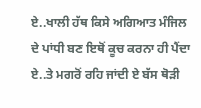ਏ..ਖਾਲੀ ਹੱਥ ਕਿਸੇ ਅਗਿਆਤ ਮੰਜਿਲ ਦੇ ਪਾਂਧੀ ਬਣ ਇਥੋਂ ਕੂਚ ਕਰਨਾ ਹੀ ਪੈਂਦਾ ਏ..ਤੇ ਮਗਰੋਂ ਰਹਿ ਜਾਂਦੀ ਏ ਬੱਸ ਥੋੜੀ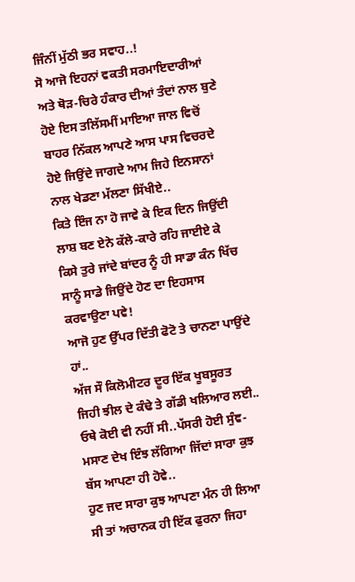ਜਿੰਨੀਂ ਮੁੱਠੀ ਭਰ ਸਵਾਹ..!
ਸੋ ਆਜੋ ਇਹਨਾਂ ਵਕਤੀ ਸਰਮਾਇਦਾਰੀਆਂ ਅਤੇ ਥੋੜ-ਚਿਰੇ ਹੰਕਾਰ ਦੀਆਂ ਤੰਦਾਂ ਨਾਲ ਬੁਣੇ ਹੋਏ ਇਸ ਤਲਿੱਸਮੀਂ ਮਾਇਆ ਜਾਲ ਵਿਚੋਂ ਬਾਹਰ ਨਿੱਕਲ ਆਪਣੇ ਆਸ ਪਾਸ ਵਿਚਰਦੇ ਹੋਏ ਜਿਉਂਦੇ ਜਾਗਦੇ ਆਮ ਜਿਹੇ ਇਨਸਾਨਾਂ ਨਾਲ ਖੇਡਣਾ ਮੱਲਣਾ ਸਿੱਖੀਏ..
ਕਿਤੇ ਇੰਜ ਨਾ ਹੋ ਜਾਵੇ ਕੇ ਇਕ ਦਿਨ ਜਿਉਂਦੀ ਲਾਸ਼ ਬਣ ਏਨੇ ਕੱਲੇ-ਕਾਰੇ ਰਹਿ ਜਾਈਏ ਕੇ ਕਿਸੇ ਤੁਰੇ ਜਾਂਦੇ ਬਾਂਦਰ ਨੂੰ ਹੀ ਸਾਡਾ ਕੰਨ ਖਿੱਚ ਸਾਨੂੰ ਸਾਡੇ ਜਿਉਂਦੇ ਹੋਣ ਦਾ ਇਹਸਾਸ ਕਰਵਾਉਣਾ ਪਵੇ!
ਆਜੋ ਹੁਣ ਉੱਪਰ ਦਿੱਤੀ ਫੋਟੋ ਤੇ ਚਾਨਣਾ ਪਾਉਂਦੇ ਹਾਂ..
ਅੱਜ ਸੌ ਕਿਲੋਮੀਟਰ ਦੂਰ ਇੱਕ ਖੂਬਸੂਰਤ ਜਿਹੀ ਝੀਲ ਦੇ ਕੰਢੇ ਤੇ ਗੱਡੀ ਖਲਿਆਰ ਲਈ..
ਓਥੇ ਕੋਈ ਵੀ ਨਹੀਂ ਸੀ..ਪੱਸਰੀ ਹੋਈ ਸੁੰਞ-ਮਸਾਣ ਦੇਖ ਇੰਝ ਲੱਗਿਆ ਜਿੱਦਾਂ ਸਾਰਾ ਕੁਝ ਬੱਸ ਆਪਣਾ ਹੀ ਹੋਵੇ..
ਹੁਣ ਜਦ ਸਾਰਾ ਕੁਝ ਆਪਣਾ ਮੰਨ ਹੀ ਲਿਆ ਸੀ ਤਾਂ ਅਚਾਨਕ ਹੀ ਇੱਕ ਫੁਰਨਾ ਜਿਹਾ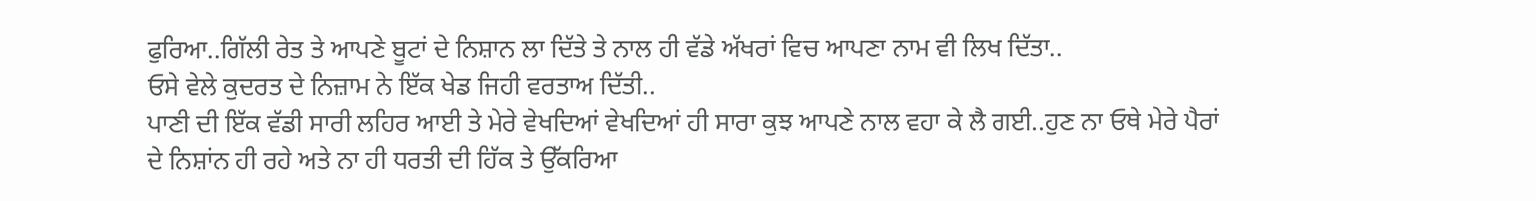ਫੁਰਿਆ..ਗਿੱਲੀ ਰੇਤ ਤੇ ਆਪਣੇ ਬੂਟਾਂ ਦੇ ਨਿਸ਼ਾਨ ਲਾ ਦਿੱਤੇ ਤੇ ਨਾਲ ਹੀ ਵੱਡੇ ਅੱਖਰਾਂ ਵਿਚ ਆਪਣਾ ਨਾਮ ਵੀ ਲਿਖ ਦਿੱਤਾ..
ਓਸੇ ਵੇਲੇ ਕੁਦਰਤ ਦੇ ਨਿਜ਼ਾਮ ਨੇ ਇੱਕ ਖੇਡ ਜਿਹੀ ਵਰਤਾਅ ਦਿੱਤੀ..
ਪਾਣੀ ਦੀ ਇੱਕ ਵੱਡੀ ਸਾਰੀ ਲਹਿਰ ਆਈ ਤੇ ਮੇਰੇ ਵੇਖਦਿਆਂ ਵੇਖਦਿਆਂ ਹੀ ਸਾਰਾ ਕੁਝ ਆਪਣੇ ਨਾਲ ਵਹਾ ਕੇ ਲੈ ਗਈ..ਹੁਣ ਨਾ ਓਥੇ ਮੇਰੇ ਪੈਰਾਂ ਦੇ ਨਿਸ਼ਾਂਨ ਹੀ ਰਹੇ ਅਤੇ ਨਾ ਹੀ ਧਰਤੀ ਦੀ ਹਿੱਕ ਤੇ ਉੱਕਰਿਆ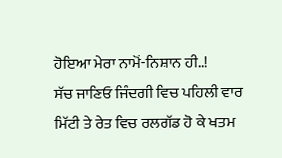ਹੋਇਆ ਮੇਰਾ ਨਾਮੋਂ-ਨਿਸ਼ਾਨ ਹੀ..!
ਸੱਚ ਜਾਣਿਓ ਜਿੰਦਗੀ ਵਿਚ ਪਹਿਲੀ ਵਾਰ ਮਿੱਟੀ ਤੇ ਰੇਤ ਵਿਚ ਰਲਗੱਡ ਹੋ ਕੇ ਖਤਮ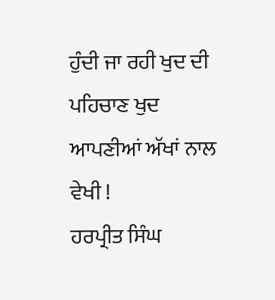ਹੁੰਦੀ ਜਾ ਰਹੀ ਖੁਦ ਦੀ ਪਹਿਚਾਣ ਖੁਦ ਆਪਣੀਆਂ ਅੱਖਾਂ ਨਾਲ ਵੇਖੀ !
ਹਰਪ੍ਰੀਤ ਸਿੰਘ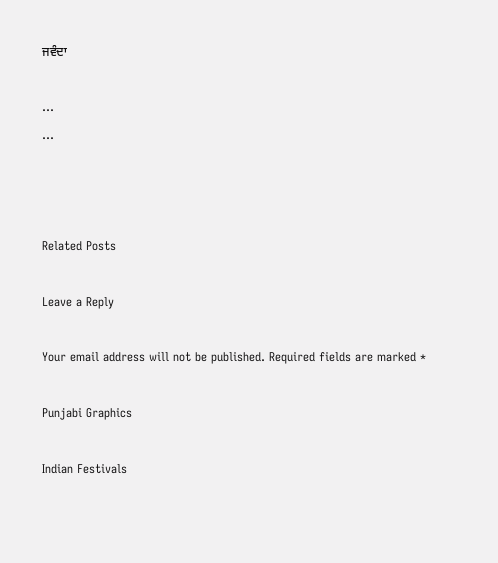ਜਵੰਦਾ

...
...



Related Posts

Leave a Reply

Your email address will not be published. Required fields are marked *

Punjabi Graphics

Indian Festivals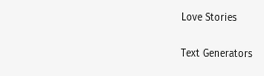Love Stories

Text Generators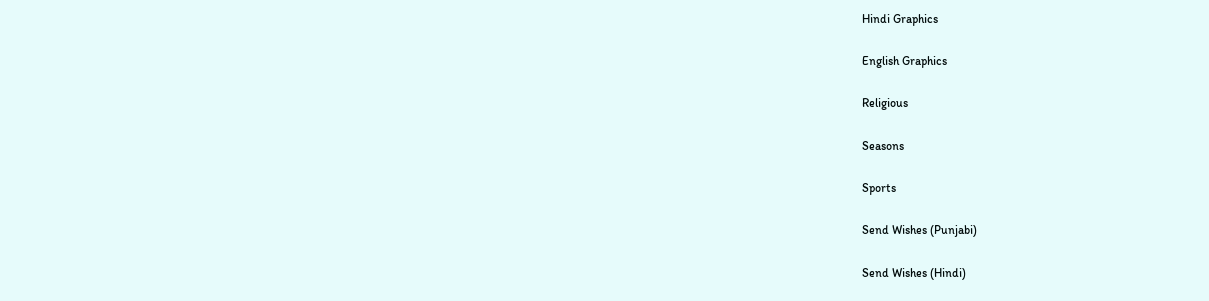Hindi Graphics

English Graphics

Religious

Seasons

Sports

Send Wishes (Punjabi)

Send Wishes (Hindi)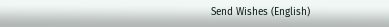Send Wishes (English)